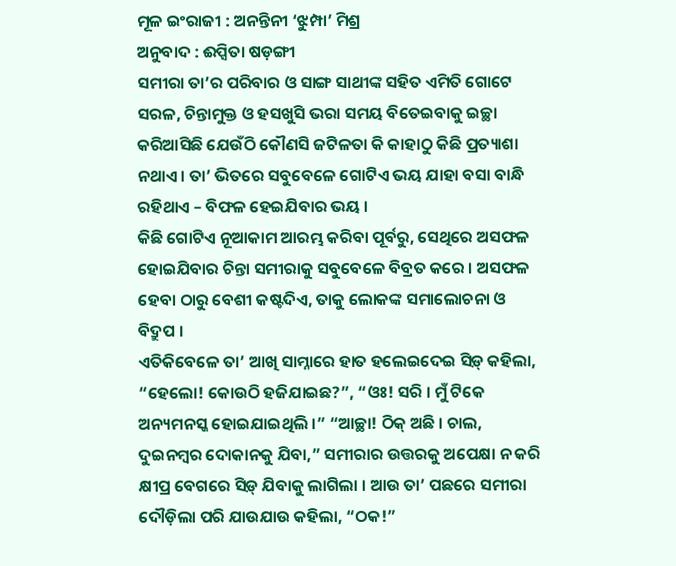ମୂଳ ଇଂରାଜୀ : ଅନନ୍ତିନୀ ‘ଝୁମ୍ପା’ ମିଶ୍ର
ଅନୁବାଦ : ଈପ୍ସିତା ଷଡ଼ଙ୍ଗୀ
ସମୀରା ତା’ର ପରିବାର ଓ ସାଙ୍ଗ ସାଥୀଙ୍କ ସହିତ ଏମିତି ଗୋଟେ ସରଳ, ଚିନ୍ତାମୁକ୍ତ ଓ ହସଖୁସି ଭରା ସମୟ ବିତେଇବାକୁ ଇଚ୍ଛା କରିଆସିଛି ଯେଉଁଠି କୌଣସି ଜଟିଳତା କି କାହାଠୁ କିଛି ପ୍ରତ୍ୟାଶା ନଥାଏ । ତା’ ଭିତରେ ସବୁବେଳେ ଗୋଟିଏ ଭୟ ଯାହା ବସା ବାନ୍ଧି ରହିଥାଏ – ବିଫଳ ହେଇଯିବାର ଭୟ ।
କିଛି ଗୋଟିଏ ନୂଆକାମ ଆରମ୍ଭ କରିବା ପୂର୍ବରୁ, ସେଥିରେ ଅସଫଳ ହୋଇଯିବାର ଚିନ୍ତା ସମୀରାକୁ ସବୁବେଳେ ବିବ୍ରତ କରେ । ଅସଫଳ ହେବା ଠାରୁ ବେଶୀ କଷ୍ଟଦିଏ, ତାକୁ ଲୋକଙ୍କ ସମାଲୋଚନା ଓ ବିଦ୍ରୁପ ।
ଏତିକିବେଳେ ତା’ ଆଖି ସାମ୍ନାରେ ହାତ ହଲେଇଦେଇ ସିଡ଼୍ କହିଲା, “ହେଲୋ! କୋଉଠି ହଜିଯାଇଛ?”, “ଓଃ! ସରି । ମୁଁ ଟିକେ ଅନ୍ୟମନସ୍କ ହୋଇଯାଇଥିଲି ।” “ଆଚ୍ଛା! ଠିକ୍ ଅଛି । ଚାଲ, ଦୁଇନମ୍ବର ଦୋକାନକୁ ଯିବା,” ସମୀରାର ଉତ୍ତରକୁ ଅପେକ୍ଷା ନ କରି କ୍ଷୀପ୍ର ବେଗରେ ସିଡ଼୍ ଯିବାକୁ ଲାଗିଲା । ଆଉ ତା’ ପଛରେ ସମୀରା ଦୌଡ଼ିଲା ପରି ଯାଉଯାଉ କହିଲା, “ଠକ!”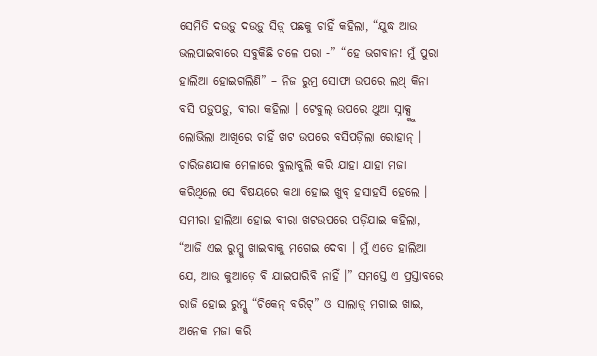ସେମିତି ଦଉଡ଼ୁ ଦଉଡ଼ୁ ସିଡ଼୍ ପଛକୁ ଚାହିଁ କହିଲା, “ଯୁଦ୍ଧ ଆଉ ଭଲପାଇବାରେ ସବୁକିଛି ଚଳେ ପରା -” “ହେ ଭଗବାନ! ମୁଁ ପୁରା ହାଲିଆ ହୋଇଗଲିଣି” – ନିଜ ରୁମ୍ର ସୋଫା ଉପରେ ଲଥ୍ କିନା ବସି ପଡ଼ୁପଡ଼ୁ, ବୀରା କହିଲା । ଟେବୁଲ୍ ଉପରେ ଥୁଆ ସ୍ନାକ୍ସ୍କୁ ଲୋଭିଲା ଆଖିରେ ଚାହିଁ ଖଟ ଉପରେ ବସିପଡ଼ିଲା ରୋହାନ୍ । ଚାରିଜଣଯାକ ମେଳାରେ ବୁଲାବୁଲି କରି ଯାହା ଯାହା ମଜା କରିଥିଲେ ସେ ବିଷୟରେ କଥା ହୋଇ ଖୁବ୍ ହସାହସି ହେଲେ ।
ସମୀରା ହାଲିଆ ହୋଇ ବୀରା ଖଟଉପରେ ପଡ଼ିଯାଇ କହିଲା, “ଆଜି ଏଇ ରୁମ୍କୁ ଖାଇବାକୁ ମଗେଇ ଦେବା । ମୁଁ ଏତେ ହାଲିଆ ଯେ, ଆଉ କୁଆଡ଼େ ବି ଯାଇପାରିବି ନାହିଁ ।” ସମସ୍ତେ ଏ ପ୍ରସ୍ତାବରେ ରାଜି ହୋଇ ରୁମ୍କୁ “ଚିକେନ୍ ବରିଟ୍” ଓ ସାଲାଡ଼୍ ମଗାଇ ଖାଇ, ଅନେକ ମଜା କରି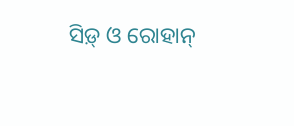ସିଡ଼୍ ଓ ରୋହାନ୍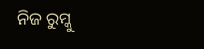ନିଜ ରୁମ୍କୁ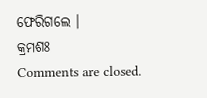ଫେରିଗଲେ ।
କ୍ରମଶଃ
Comments are closed.